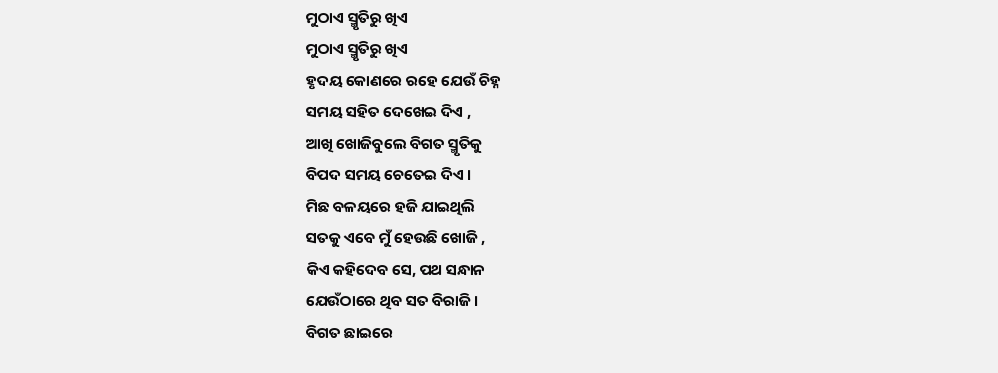ମୁଠାଏ ସ୍ମୃତିରୁ ଖିଏ
ମୁଠାଏ ସ୍ମୃତିରୁ ଖିଏ
ହୃଦୟ କୋଣରେ ରହେ ଯେଉଁ ଚିହ୍ନ
ସମୟ ସହିତ ଦେଖେଇ ଦିଏ ,
ଆଖି ଖୋଜିବୁଲେ ବିଗତ ସ୍ମୃତିକୁ
ବିପଦ ସମୟ ଚେତେଇ ଦିଏ ।
ମିଛ ବଳୟରେ ହଜି ଯାଇଥିଲି
ସତକୁ ଏବେ ମୁଁ ହେଉଛି ଖୋଜି ,
କିଏ କହିଦେବ ସେ, ପଥ ସନ୍ଧାନ
ଯେଉଁଠାରେ ଥିବ ସତ ବିରାଜି ।
ବିଗତ ଛାଇରେ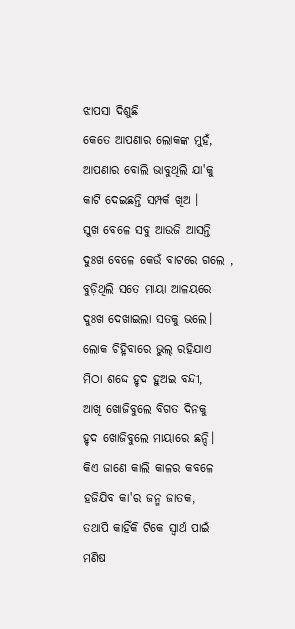ଝାପସା ଦିଶୁଛି
କେତେ ଆପଣାର ଲୋକଙ୍କ ମୁହଁ,
ଆପଣାର ବୋଲି ଭାବୁଥିଲି ଯା'କୁ
କାଟି ଦେଇଛନ୍ତି ସମ୍ପର୍କ ଖିଅ ।
ସୁଖ ବେଳେ ସବୁ ଆଉଜି ଆସନ୍ତି
ଦୁଃଖ ବେଳେ କେଉଁ ବାଟରେ ଗଲେ ,
ବୁଡ଼ିଥିଲି ସତେ ମାୟା ଆଳୟରେ
ଦୁଃଖ ଦେଖାଇଲା ସତକୁ ଭଲେ।
ଲୋକ ଚିହ୍ନିବାରେ ଭୁଲ୍ ରହିଯାଏ
ମିଠା ଶଦ୍ଦେ ହୃଦ ହୁଅଇ ବନ୍ଦୀ,
ଆଖି ଖୋଜିବୁଲେ ବିଗତ ଦିନକୁ
ହୃଦ ଖୋଜିବୁଲେ ମାୟାରେ ଛନ୍ଦି।
କିଏ ଜାଣେ କାଲି କାଳର କବଳେ
ହଜିଯିବ କା'ର ଜନ୍ମ ଜାତକ,
ତଥାପି କାହିଁକି ଟିକେ ସ୍ବାର୍ଥ ପାଇଁ
ମଣିଷ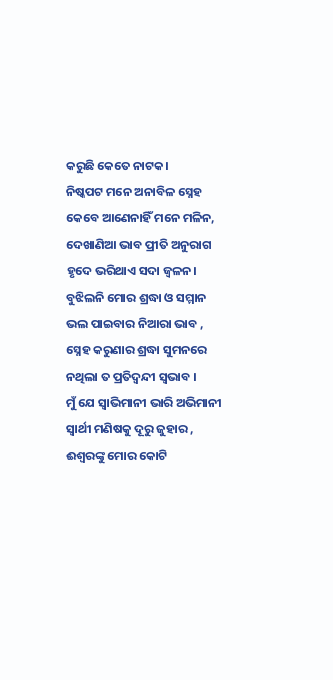କରୁଛି କେତେ ନାଟକ।
ନିଷ୍କପଟ ମନେ ଅନାବିଳ ସ୍ନେହ
କେବେ ଆଣେନାହିଁ ମନେ ମଳିନ,
ଦେଖାଣିଆ ଭାବ ପ୍ରୀତି ଅନୁରାଗ
ହୃଦେ ଭରିଥାଏ ସଦା ଜ୍ଵଳନ।
ବୁଝିଲନି ମୋର ଶ୍ରଦ୍ଧା ଓ ସମ୍ମାନ
ଭଲ ପାଇବାର ନିଆରା ଭାବ ,
ସ୍ନେହ କରୁଣାର ଶ୍ରଦ୍ଧା ସୁମନରେ
ନଥିଲା ତ ପ୍ରତିଦ୍ବନ୍ଦୀ ସ୍ଵଭାବ ।
ମୁଁ ଯେ ସ୍ଵାଭିମାନୀ ଭାରି ଅଭିମାନୀ
ସ୍ୱାର୍ଥୀ ମଣିଷକୁ ଦୂରୁ ଜୁହାର ,
ଈଶ୍ୱରଙ୍କୁ ମୋର କୋଟି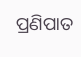ପ୍ରଣିପାତ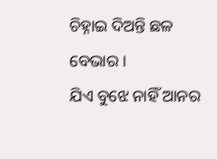ଚିହ୍ନାଇ ଦିଅନ୍ତି ଛଳ ବେଭାର ।
ଯିଏ ବୁଝେ ନାହିଁ ଆନର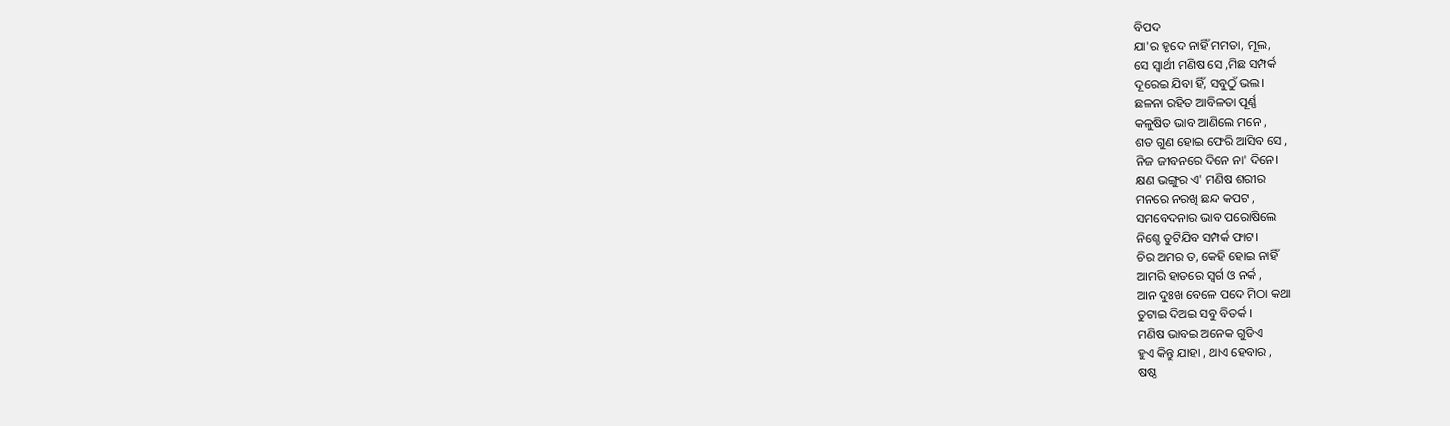ବିପଦ
ଯା'ର ହୃଦେ ନାହିଁ ମମତା, ମୂଲ,
ସେ ସ୍ୱାର୍ଥୀ ମଣିଷ ସେ ,ମିଛ ସମ୍ପର୍କ
ଦୂରେଇ ଯିବା ହିଁ, ସବୁଠୁଁ ଭଲ।
ଛଳନା ରହିତ ଆବିଳତା ପୂର୍ଣ୍ଣ
କଳୁଷିତ ଭାବ ଆଣିଲେ ମନେ ,
ଶତ ଗୁଣ ହୋଇ ଫେରି ଆସିବ ସେ ,
ନିଜ ଜୀବନରେ ଦିନେ ନା' ଦିନେ।
କ୍ଷଣ ଭଙ୍ଗୁର ଏ' ମଣିଷ ଶରୀର
ମନରେ ନରଖି ଛନ୍ଦ କପଟ ,
ସମବେଦନାର ଭାବ ପରୋଷିଲେ
ନିଶ୍ଚେ ତୁଟିଯିବ ସମ୍ପର୍କ ଫାଟ।
ଚିର ଅମର ତ, କେହି ହୋଇ ନାହିଁ
ଆମରି ହାତରେ ସ୍ବର୍ଗ ଓ ନର୍କ ,
ଆନ ଦୁଃଖ ବେଳେ ପଦେ ମିଠା କଥା
ତୁଟାଇ ଦିଅଇ ସବୁ ବିତର୍କ ।
ମଣିଷ ଭାବଇ ଅନେକ ଗୁଡିଏ
ହୁଏ କିନ୍ତୁ ଯାହା , ଥାଏ ହେବାର ,
ଷଷ୍ଠ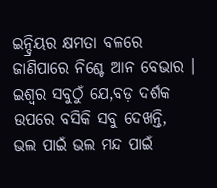ଇନ୍ଦ୍ରିୟର କ୍ଷମତା ବଳରେ
ଜାଣିପାରେ ନିଶ୍ଚେ ଆନ ବେଭାର ।
ଇଶ୍ୱର ସବୁଠୁଁ ଯେ,ବଡ଼ ଦର୍ଶକ
ଉପରେ ବସିକି ସବୁ ଦେଖନ୍ତି,
ଭଲ ପାଇଁ ଭଲ ମନ୍ଦ ପାଇଁ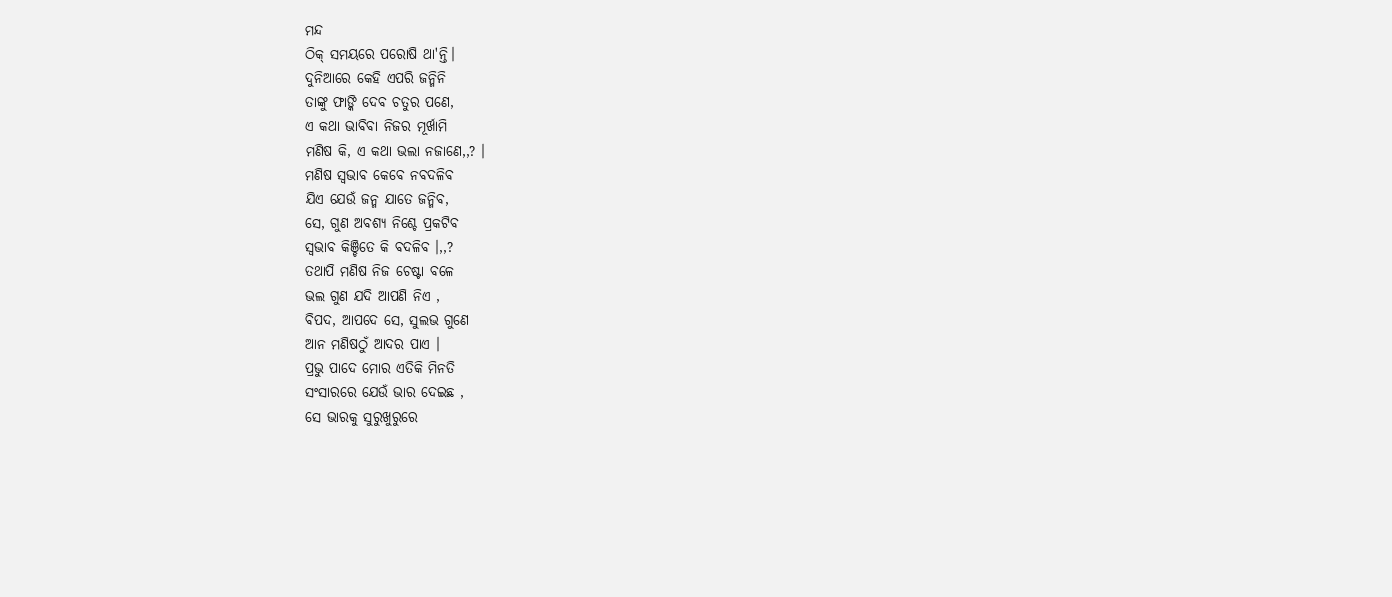ମନ୍ଦ
ଠିକ୍ ସମୟରେ ପରୋଷି ଥା'ନ୍ତି।
ଦୁନିଆରେ କେହି ଏପରି ଜନ୍ମିନି
ତାଙ୍କୁ ଫାଙ୍କି ଦେବ ଚତୁର ପଣେ,
ଏ କଥା ଭାବିବା ନିଜର ମୂର୍ଖାମି
ମଣିଷ କି, ଏ କଥା ଭଲା ନଜାଣେ,,? ।
ମଣିଷ ସ୍ଵଭାବ କେବେ ନବଦଳିବ
ଯିଏ ଯେଉଁ ଜନ୍ମ ଯାତେ ଜନ୍ମିବ,
ସେ, ଗୁଣ ଅବଶ୍ୟ ନିଶ୍ଚେ ପ୍ରକଟିବ
ସ୍ବଭାବ କିଞ୍ଚିତେ କି ବଦଳିବ ।,,?
ତଥାପି ମଣିଷ ନିଜ ଚେଷ୍ଟା ବଳେ
ଭଲ ଗୁଣ ଯଦି ଆପଣି ନିଏ ,
ବିପଦ, ଆପଦେ ସେ, ସୁଲଭ ଗୁଣେ
ଆନ ମଣିଷଠୁଁ ଆଦର ପାଏ ।
ପ୍ରଭୁ ପାଦେ ମୋର ଏତିକି ମିନତି
ସଂସାରରେ ଯେଉଁ ଭାର ଦେଇଛ ,
ସେ ଭାରକୁ ସୁରୁଖୁରୁରେ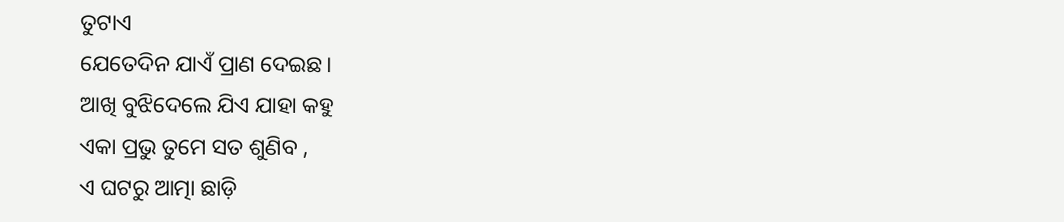ତୁଟାଏ
ଯେତେଦିନ ଯାଏଁ ପ୍ରାଣ ଦେଇଛ।
ଆଖି ବୁଝିଦେଲେ ଯିଏ ଯାହା କହୁ
ଏକା ପ୍ରଭୁ ତୁମେ ସତ ଶୁଣିବ ,
ଏ ଘଟରୁ ଆତ୍ମା ଛାଡ଼ି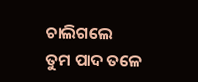ଚାଲିଗଲେ
ତୁମ ପାଦ ତଳେ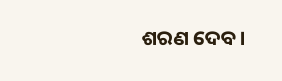ଶରଣ ଦେବ।